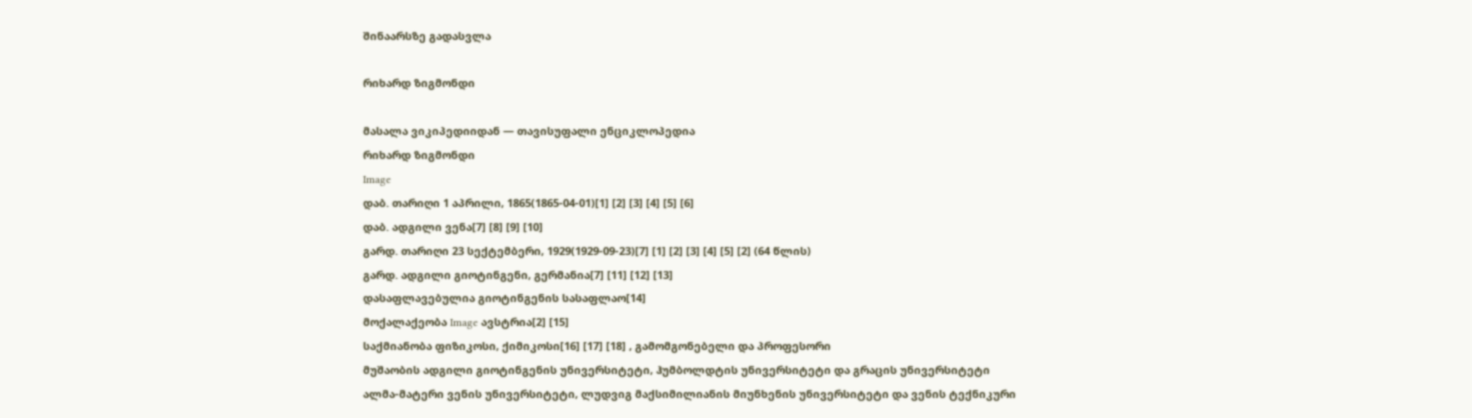შინაარსზე გადასვლა

რიხარდ ზიგმონდი

მასალა ვიკიპედიიდან — თავისუფალი ენციკლოპედია
რიხარდ ზიგმონდი
Image
დაბ. თარიღი 1 აპრილი, 1865(1865-04-01)[1] [2] [3] [4] [5] [6]
დაბ. ადგილი ვენა[7] [8] [9] [10]
გარდ. თარიღი 23 სექტემბერი, 1929(1929-09-23)[7] [1] [2] [3] [4] [5] [2] (64 წლის)
გარდ. ადგილი გიოტინგენი, გერმანია[7] [11] [12] [13]
დასაფლავებულია გიოტინგენის სასაფლაო[14]
მოქალაქეობა Image ავსტრია[2] [15]
საქმიანობა ფიზიკოსი, ქიმიკოსი[16] [17] [18] , გამომგონებელი და პროფესორი
მუშაობის ადგილი გიოტინგენის უნივერსიტეტი, ჰუმბოლდტის უნივერსიტეტი და გრაცის უნივერსიტეტი
ალმა-მატერი ვენის უნივერსიტეტი, ლუდვიგ მაქსიმილიანის მიუნხენის უნივერსიტეტი და ვენის ტექნიკური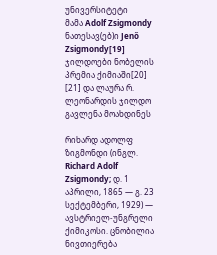უნივერსიტეტი
მამა Adolf Zsigmondy
ნათესავ(ებ)ი Jenő Zsigmondy[19]
ჯილდოები ნობელის პრემია ქიმიაში[20] [21] და ლაურა რ. ლეონარდის ჯილდო
გავლენა მოახდინეს

რიხარდ ადოლფ ზიგმონდი (ინგლ. Richard Adolf Zsigmondy; დ. 1 აპრილი, 1865 — გ. 23 სექტემბერი, 1929) — ავსტრიელ-უნგრელი ქიმიკოსი. ცნობილია ნივთიერება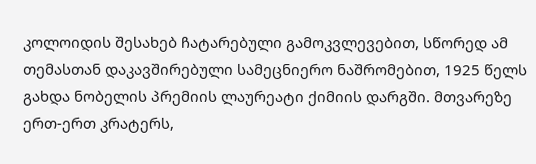კოლოიდის შესახებ ჩატარებული გამოკვლევებით, სწორედ ამ თემასთან დაკავშირებული სამეცნიერო ნაშრომებით, 1925 წელს გახდა ნობელის პრემიის ლაურეატი ქიმიის დარგში. მთვარეზე ერთ-ერთ კრატერს,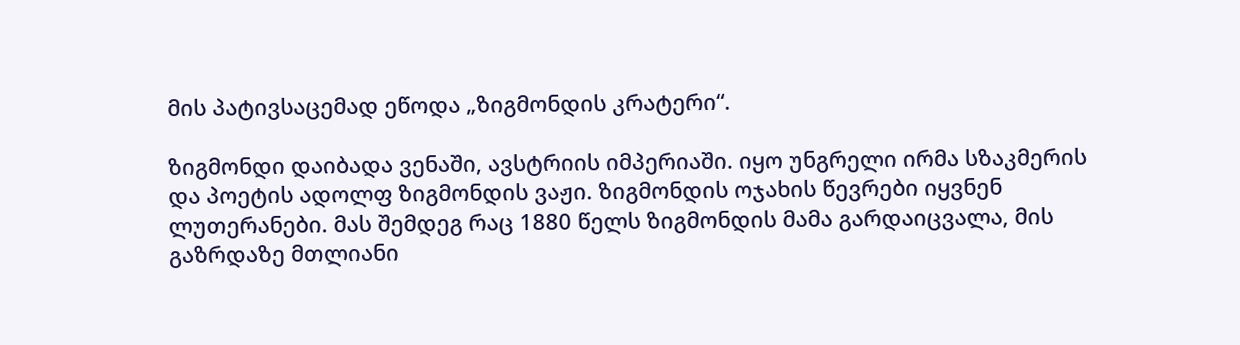მის პატივსაცემად ეწოდა „ზიგმონდის კრატერი“.

ზიგმონდი დაიბადა ვენაში, ავსტრიის იმპერიაში. იყო უნგრელი ირმა სზაკმერის და პოეტის ადოლფ ზიგმონდის ვაჟი. ზიგმონდის ოჯახის წევრები იყვნენ ლუთერანები. მას შემდეგ რაც 1880 წელს ზიგმონდის მამა გარდაიცვალა, მის გაზრდაზე მთლიანი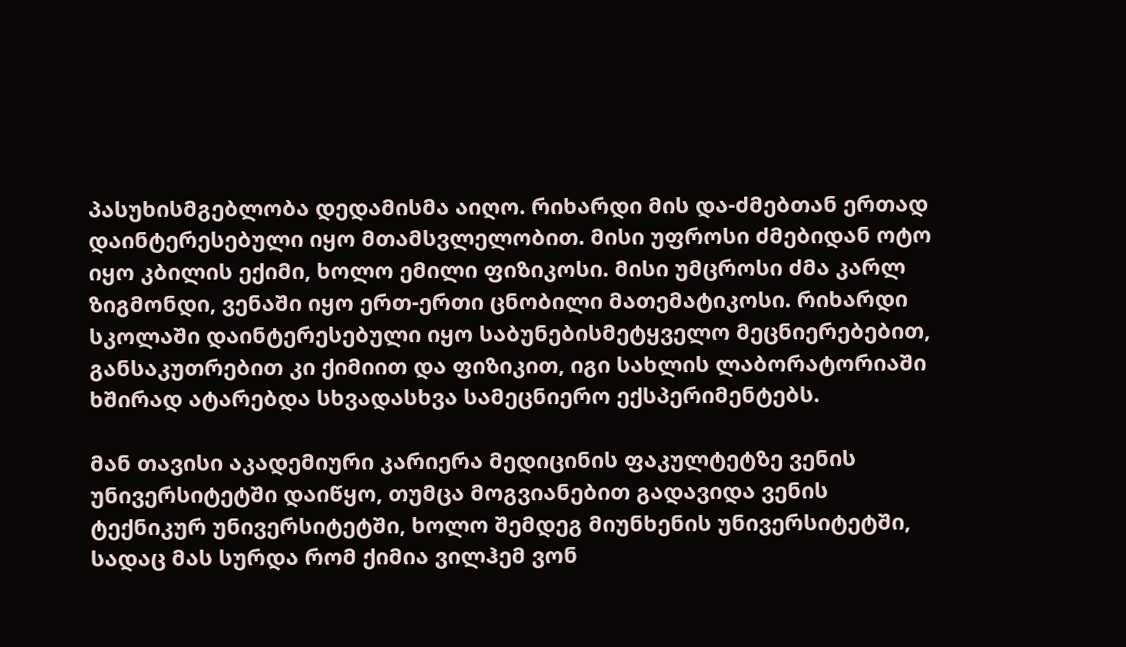პასუხისმგებლობა დედამისმა აიღო. რიხარდი მის და-ძმებთან ერთად დაინტერესებული იყო მთამსვლელობით. მისი უფროსი ძმებიდან ოტო იყო კბილის ექიმი, ხოლო ემილი ფიზიკოსი. მისი უმცროსი ძმა კარლ ზიგმონდი, ვენაში იყო ერთ-ერთი ცნობილი მათემატიკოსი. რიხარდი სკოლაში დაინტერესებული იყო საბუნებისმეტყველო მეცნიერებებით, განსაკუთრებით კი ქიმიით და ფიზიკით, იგი სახლის ლაბორატორიაში ხშირად ატარებდა სხვადასხვა სამეცნიერო ექსპერიმენტებს.

მან თავისი აკადემიური კარიერა მედიცინის ფაკულტეტზე ვენის უნივერსიტეტში დაიწყო, თუმცა მოგვიანებით გადავიდა ვენის ტექნიკურ უნივერსიტეტში, ხოლო შემდეგ მიუნხენის უნივერსიტეტში, სადაც მას სურდა რომ ქიმია ვილჰემ ვონ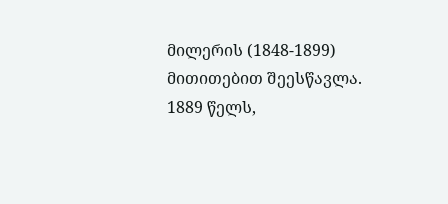მილერის (1848-1899) მითითებით შეესწავლა. 1889 წელს,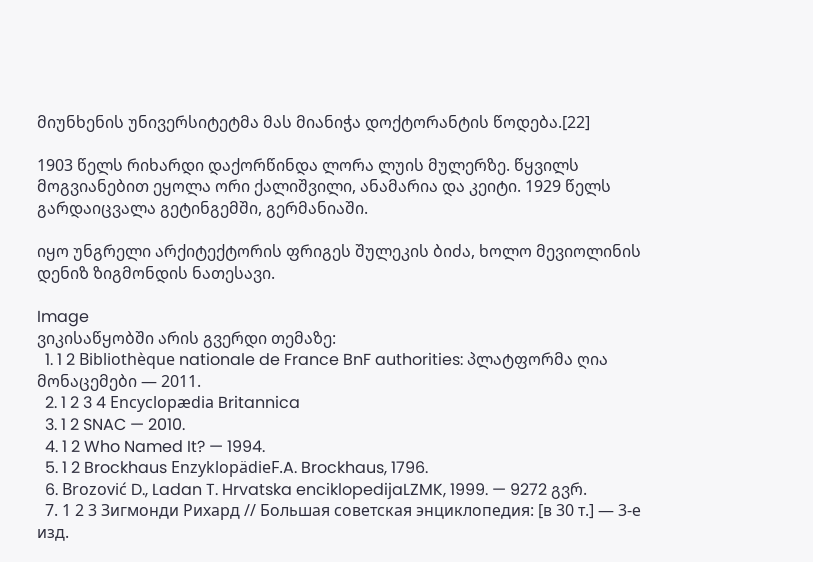მიუნხენის უნივერსიტეტმა მას მიანიჭა დოქტორანტის წოდება.[22]

1903 წელს რიხარდი დაქორწინდა ლორა ლუის მულერზე. წყვილს მოგვიანებით ეყოლა ორი ქალიშვილი, ანამარია და კეიტი. 1929 წელს გარდაიცვალა გეტინგემში, გერმანიაში.

იყო უნგრელი არქიტექტორის ფრიგეს შულეკის ბიძა, ხოლო მევიოლინის დენიზ ზიგმონდის ნათესავი.

Image
ვიკისაწყობში არის გვერდი თემაზე:
  1. 1 2 Bibliothèque nationale de France BnF authorities: პლატფორმა ღია მონაცემები — 2011.
  2. 1 2 3 4 Encyclopædia Britannica
  3. 1 2 SNAC — 2010.
  4. 1 2 Who Named It? — 1994.
  5. 1 2 Brockhaus EnzyklopädieF.A. Brockhaus, 1796.
  6. Brozović D., Ladan T. Hrvatska enciklopedijaLZMK, 1999. — 9272 გვრ.
  7. 1 2 3 Зигмонди Рихард // Большая советская энциклопедия: [в 30 т.] — 3-е изд.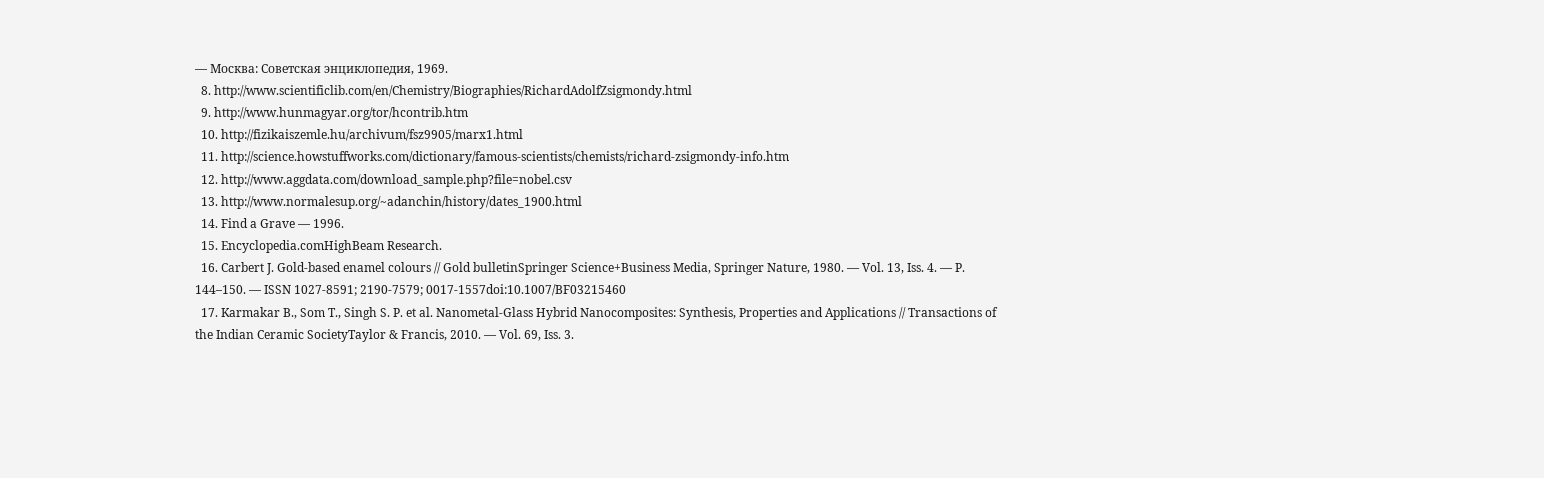— Москва: Советская энциклопедия, 1969.
  8. http://www.scientificlib.com/en/Chemistry/Biographies/RichardAdolfZsigmondy.html
  9. http://www.hunmagyar.org/tor/hcontrib.htm
  10. http://fizikaiszemle.hu/archivum/fsz9905/marx1.html
  11. http://science.howstuffworks.com/dictionary/famous-scientists/chemists/richard-zsigmondy-info.htm
  12. http://www.aggdata.com/download_sample.php?file=nobel.csv
  13. http://www.normalesup.org/~adanchin/history/dates_1900.html
  14. Find a Grave — 1996.
  15. Encyclopedia.comHighBeam Research.
  16. Carbert J. Gold-based enamel colours // Gold bulletinSpringer Science+Business Media, Springer Nature, 1980. — Vol. 13, Iss. 4. — P. 144–150. — ISSN 1027-8591; 2190-7579; 0017-1557doi:10.1007/BF03215460
  17. Karmakar B., Som T., Singh S. P. et al. Nanometal-Glass Hybrid Nanocomposites: Synthesis, Properties and Applications // Transactions of the Indian Ceramic SocietyTaylor & Francis, 2010. — Vol. 69, Iss. 3.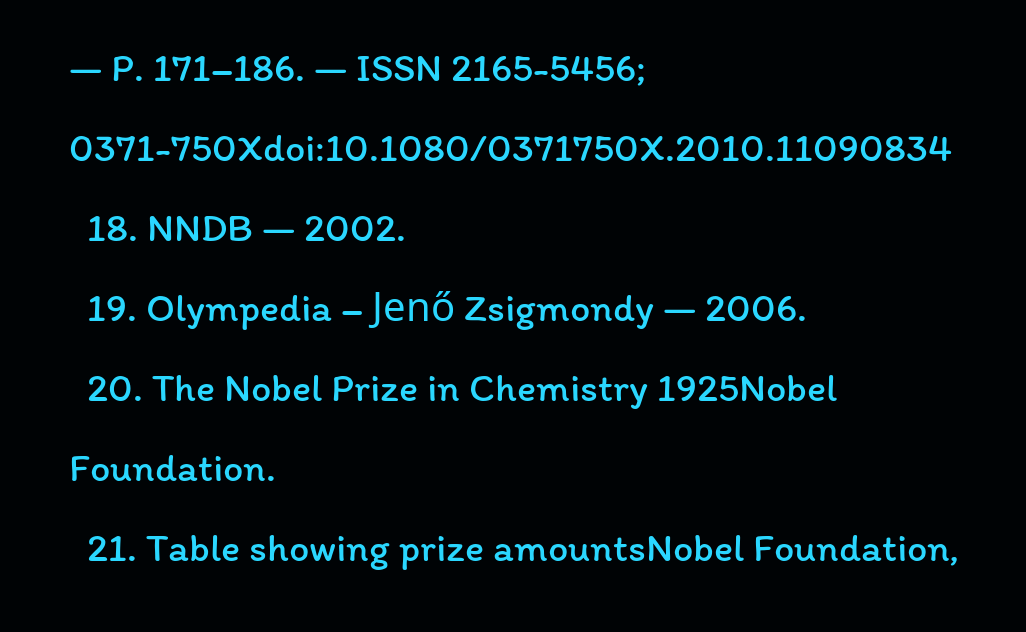— P. 171–186. — ISSN 2165-5456; 0371-750Xdoi:10.1080/0371750X.2010.11090834
  18. NNDB — 2002.
  19. Olympedia – Jenő Zsigmondy — 2006.
  20. The Nobel Prize in Chemistry 1925Nobel Foundation.
  21. Table showing prize amountsNobel Foundation,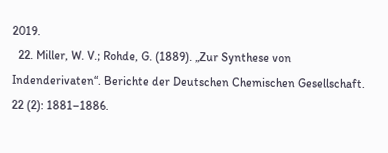2019.
  22. Miller, W. V.; Rohde, G. (1889). „Zur Synthese von Indenderivaten“. Berichte der Deutschen Chemischen Gesellschaft. 22 (2): 1881–1886.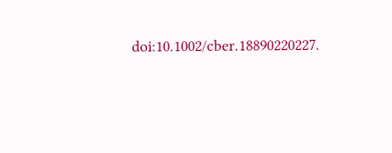doi:10.1002/cber.18890220227.